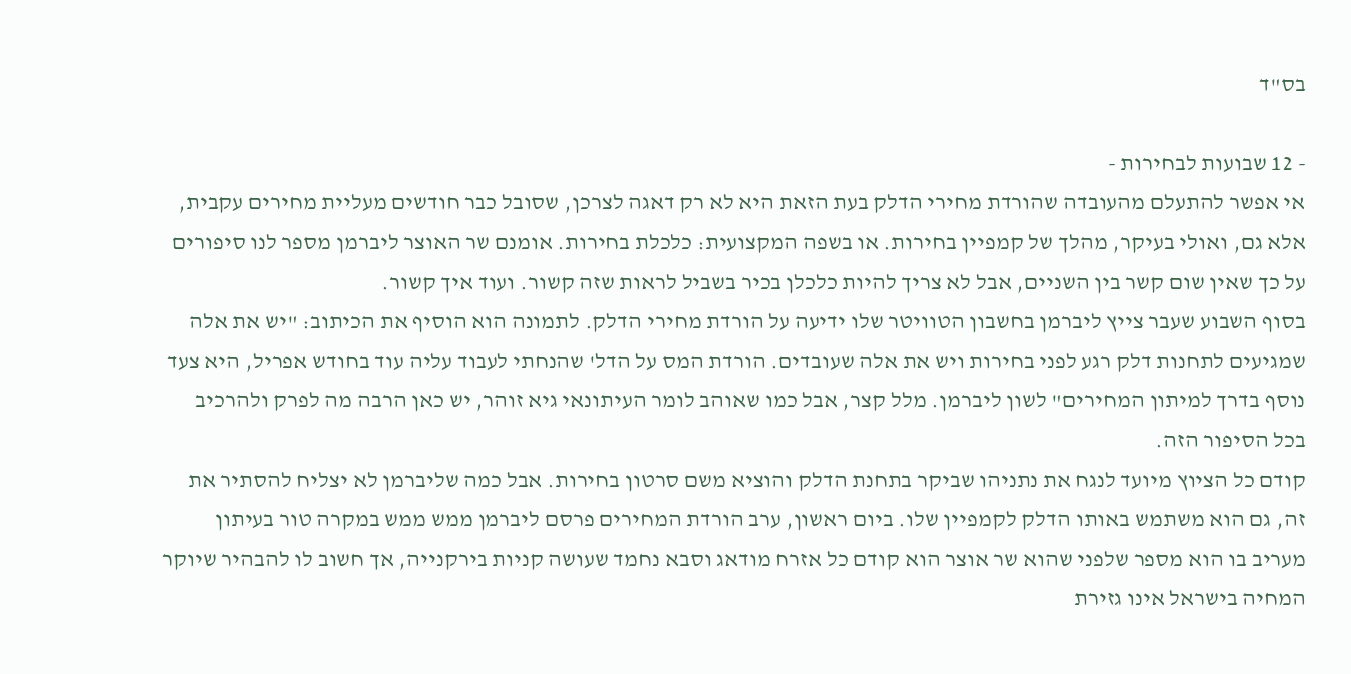בס"ד

- 12 שבועות לבחירות -
אי אפשר להתעלם מהעובדה שהורדת מחירי הדלק בעת הזאת היא לא רק דאגה לצרכן, שסובל כבר חודשים מעליית מחירים עקבית, אלא גם, ואולי בעיקר, מהלך של קמפיין בחירות. או בשפה המקצועית: כלכלת בחירות. אומנם שר האוצר ליברמן מספר לנו סיפורים על כך שאין שום קשר בין השניים, אבל לא צריך להיות כלכלן בכיר בשביל לראות שזה קשור. ועוד איך קשור.
בסוף השבוע שעבר צייץ ליברמן בחשבון הטוויטר שלו ידיעה על הורדת מחירי הדלק. לתמונה הוא הוסיף את הכיתוב: "יש את אלה שמגיעים לתחנות דלק רגע לפני בחירות ויש את אלה שעובדים. הורדת המס על הדל' שהנחתי לעבוד עליה עוד בחודש אפריל, היא צעד נוסף בדרך למיתון המחירים" לשון ליברמן. מלל קצר, אבל כמו שאוהב לומר העיתונאי גיא זוהר, יש כאן הרבה מה לפרק ולהרכיב בכל הסיפור הזה.
קודם כל הציוץ מיועד לנגח את נתניהו שביקר בתחנת הדלק והוציא משם סרטון בחירות. אבל כמה שליברמן לא יצליח להסתיר את זה, גם הוא משתמש באותו הדלק לקמפיין שלו. ביום ראשון, ערב הורדת המחירים פרסם ליברמן ממש ממש במקרה טור בעיתון מעריב בו הוא מספר שלפני שהוא שר אוצר הוא קודם כל אזרח מודאג וסבא נחמד שעושה קניות בירקנייה, אך חשוב לו להבהיר שיוקר המחיה בישראל אינו גזירת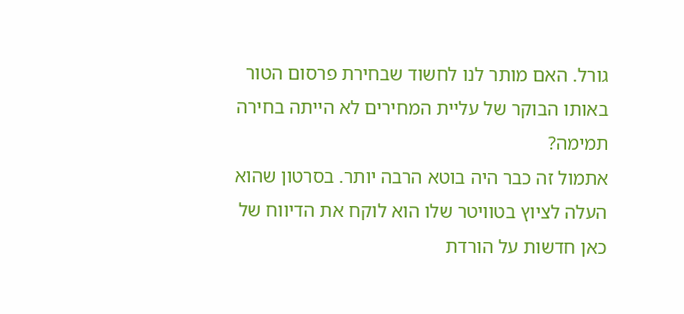גורל. האם מותר לנו לחשוד שבחירת פרסום הטור באותו הבוקר של עליית המחירים לא הייתה בחירה תמימה?
אתמול זה כבר היה בוטא הרבה יותר. בסרטון שהוא העלה לציוץ בטוויטר שלו הוא לוקח את הדיווח של כאן חדשות על הורדת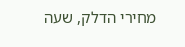מחירי הדלק, שעה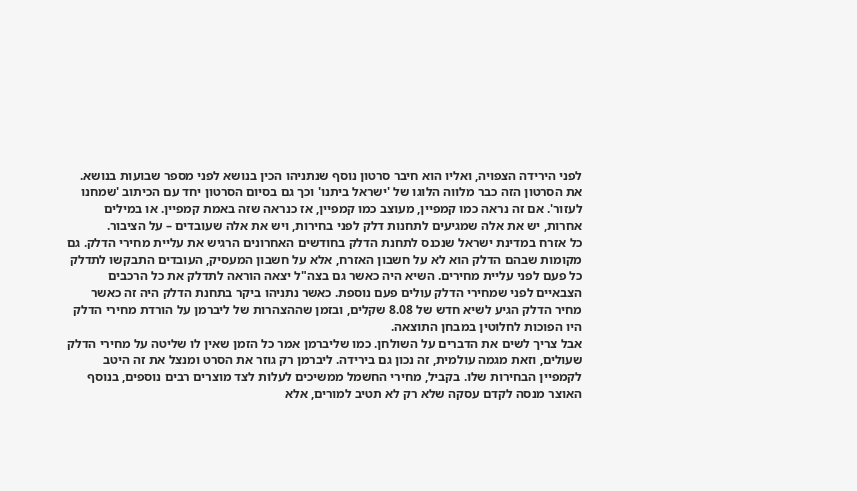לפני הירידה הצפויה, ואליו הוא חיבר סרטון נוסף שנתניהו הכין בנושא לפני מספר שבועות בנושא. את הסרטון הזה כבר מלווה הלוגו של 'ישראל ביתנו' וכך גם בסיום הסרטון יחד עם הכיתוב 'שמחנו לעזור'. אם זה נראה כמו קמפיין, מעוצב כמו קמפיין, אז כנראה שזה באמת קמפיין. או במילים אחרות, יש את אלה שמגיעים לתחנות דלק לפני בחירות, ויש את אלה שעובדים – על הציבור.
כל אזרח במדינת ישראל שנכנס לתחנת הדלק בחודשים האחרונים הרגיש את עליית מחירי הדלק. גם מקומות שבהם הדלק הוא לא על חשבון האזרח, אלא על חשבון המעסיק, העובדים התבקשו לתדלק כל פעם לפני עליית מחירים. השיא היה כאשר גם בצה"ל יצאה הוראה לתדלק את כל הרכבים הצבאיים לפני שמחירי הדלק עולים פעם נוספת. כאשר נתניהו ביקר בתחנת הדלק היה זה כאשר מחיר הדלק הגיע לשיא חדש של 8.08 שקלים, ובזמן שההצהרות של ליברמן על הורדת מחירי הדלק היו הפוכות לחלוטין במבחן התוצאה.
אבל צריך לשים את הדברים על השולחן. כמו שליברמן אמר כל הזמן שאין לו שליטה על מחירי הדלק שעולים, וזאת מגמה עולמית, זה נכון גם בירידה. ליברמן רק גוזר את הסרט ומנצל את זה היטב לקמפיין הבחירות שלו. בקביל, מחירי החשמל ממשיכים לעלות לצד מוצרים רבים נוספים, בנוסף האוצר מנסה לקדם עסקה שלא רק לא תטיב למורים, אלא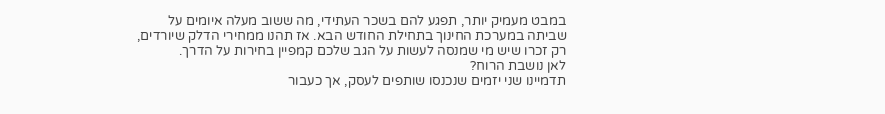במבט מעמיק יותר, תפגע להם בשכר העתידי, מה ששוב מעלה איומים על שביתה במערכת החינוך בתחילת החודש הבא. אז תהנו ממחירי הדלק שיורדים, רק זכרו שיש מי שמנסה לעשות על הגב שלכם קמפיין בחירות על הדרך.
לאן נושבת הרוח?
תדמיינו שני יזמים שנכנסו שותפים לעסק, אך כעבור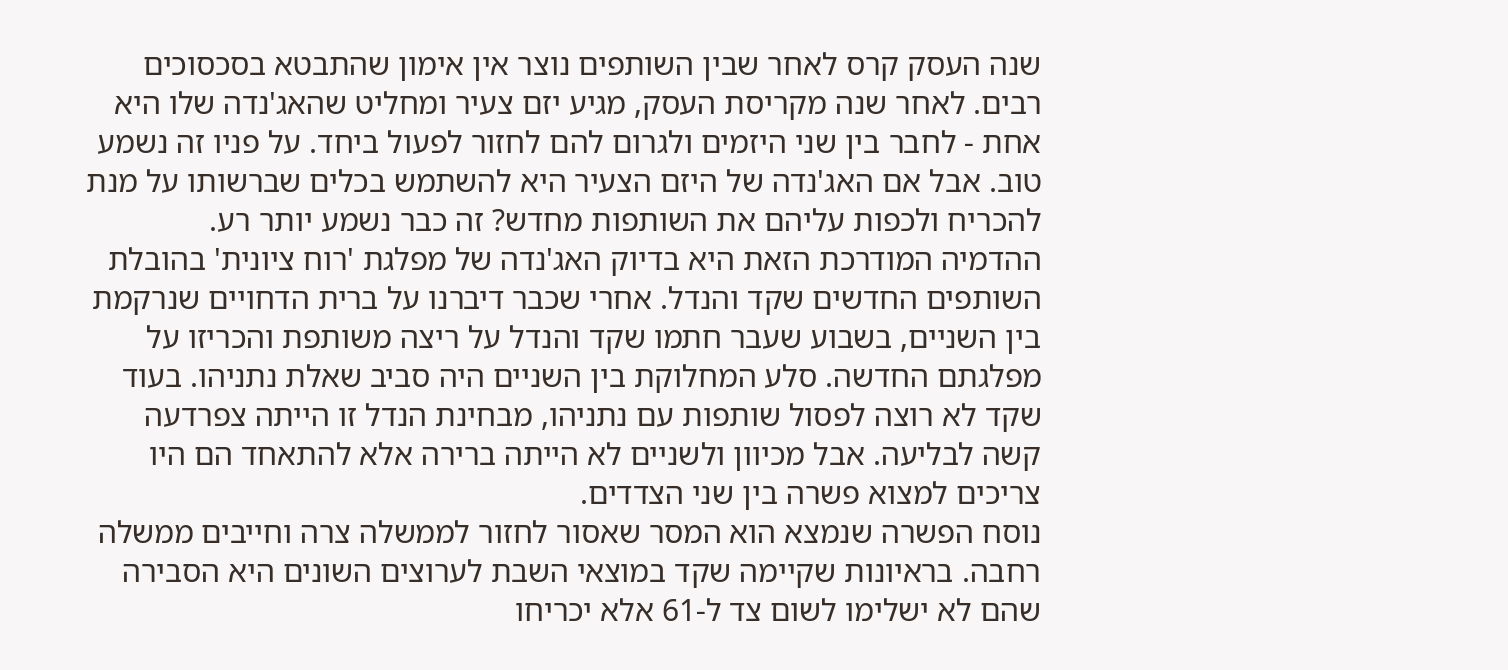שנה העסק קרס לאחר שבין השותפים נוצר אין אימון שהתבטא בסכסוכים רבים. לאחר שנה מקריסת העסק, מגיע יזם צעיר ומחליט שהאג'נדה שלו היא אחת - לחבר בין שני היזמים ולגרום להם לחזור לפעול ביחד. על פניו זה נשמע טוב. אבל אם האג'נדה של היזם הצעיר היא להשתמש בכלים שברשותו על מנת להכריח ולכפות עליהם את השותפות מחדש? זה כבר נשמע יותר רע.
ההדמיה המודרכת הזאת היא בדיוק האג'נדה של מפלגת 'רוח ציונית' בהובלת השותפים החדשים שקד והנדל. אחרי שכבר דיברנו על ברית הדחויים שנרקמת בין השניים, בשבוע שעבר חתמו שקד והנדל על ריצה משותפת והכריזו על מפלגתם החדשה. סלע המחלוקת בין השניים היה סביב שאלת נתניהו. בעוד שקד לא רוצה לפסול שותפות עם נתניהו, מבחינת הנדל זו הייתה צפרדעה קשה לבליעה. אבל מכיוון ולשניים לא הייתה ברירה אלא להתאחד הם היו צריכים למצוא פשרה בין שני הצדדים.
נוסח הפשרה שנמצא הוא המסר שאסור לחזור לממשלה צרה וחייבים ממשלה רחבה. בראיונות שקיימה שקד במוצאי השבת לערוצים השונים היא הסבירה שהם לא ישלימו לשום צד ל-61 אלא יכריחו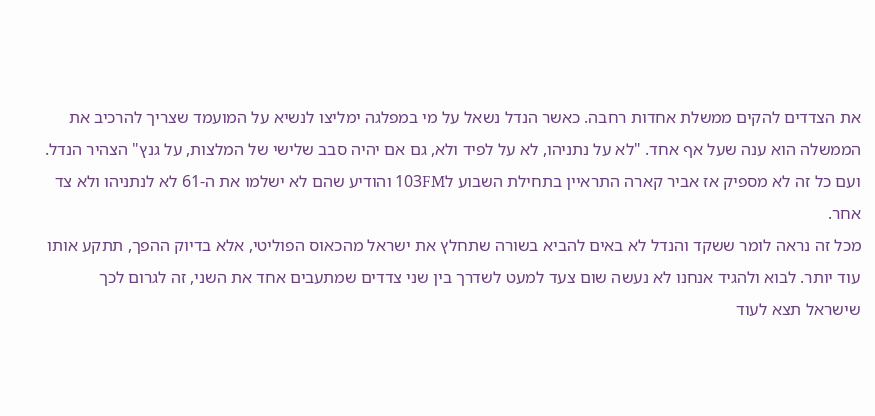את הצדדים להקים ממשלת אחדות רחבה. כאשר הנדל נשאל על מי במפלגה ימליצו לנשיא על המועמד שצריך להרכיב את הממשלה הוא ענה שעל אף אחד. "לא על נתניהו, לא על לפיד ולא, גם אם יהיה סבב שלישי של המלצות, על גנץ" הצהיר הנדל. ועם כל זה לא מספיק אז אביר קארה התראיין בתחילת השבוע ל103FM והודיע שהם לא ישלמו את ה-61 לא לנתניהו ולא צד אחר.
מכל זה נראה לומר ששקד והנדל לא באים להביא בשורה שתחלץ את ישראל מהכאוס הפוליטי, אלא בדיוק ההפך, תתקע אותו עוד יותר. לבוא ולהגיד אנחנו לא נעשה שום צעד למעט לשדרך בין שני צדדים שמתעבים אחד את השני, זה לגרום לכך שישראל תצא לעוד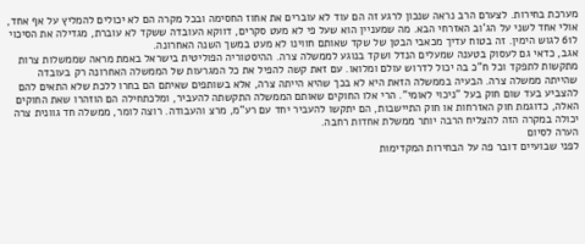מערכת בחירות. לצערם הרב נראה שנכון לרגע זה הם עוד לא עוברים את אחוז החסימה ובכל מקרה הם לא יכולים להמליץ על אף אחד, אולי אחד לשני על הג'וב האזרחי הבא. מה שמעניין הוא שעל פי לא מעט סקרים, דווקא העובדה ששקד לא עוברת, מגדילה את הסיכוי ל61 לגוש הימין. זה בטוח עדיך מכאבי הבטן של שקד שאותם חווינו לא מעט במשך השנה האחרונה.
אגב, כדאי גם לעסוק בטענה שמעלים הנדל ושקד בנוגע לממשלה צרה. ההיסטוריה הפוליטית בישראל באמת מראה שממשלות צרות מתקשות לתפקד וכל ח"כ בה יכול לדרוש עולם ומלואו. עם זאת קשה להפיל את כל המגרעות של הממשלה האחרונה רק בעובדה שהייתה ממשלה צרה. הבעיה בממשלה הזאת היא לא בכך שהיא הייתה צרה, אלא בשותפים שאיתם הם בחרו ללכת שלא התאים להם להצביע בעד שום חוק בעל "ניכוי לאומי". הרי אלו החוקים שאותם הממשלה התקשתה להעביר, ומלכתחילה הם הוזהרו שאת החוקים האלה, כדוגמת חוק האזרחות או חוק התיישבות, הם יתקשו להעביר יחד עם רע"מ, מרצ והעבודה. רוצה לומר, ממשלה חד גוונית צרה יכולה במקרה הזה להצליח הרבה יותר ממשלת אחדות רחבה.
הערה לסיום
לפני שבועיים דובר פה על הבחירות המקדימות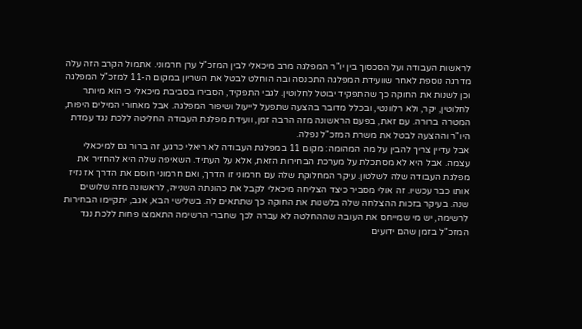לראשות העבודה ועל הסכסוך בין יו"ר המפלגה מרב מיכאלי לבין המזכ"ל ערן חרמוני. אתמול הקרב הזה עלה מדרגה נוספת לאחר שוועידת המפלגה התכנסה ובה הוחלט לבטל את השריון במקום ה-11 למזכ"ל המפלגה וכן לשנות את החוקה כך שהתפקיד יבוטל לחלוטין. לגבי התפקיד, הסבירו בסביבת מיכאלי כי הוא מיותר לחלוטין, יקר, ולא רלוונטי, ובכלל מדובר בהצעה שתפעל לייעול ושיפור המפלגה. אבל מאחורי המילים היפות, המטרה ברורה. עם זאת, בפעם הראשונה מזה הרבה זמן, וועידת מפלגת העבודה החליטה ללכת נגד עמדת היו"ר וההצעה לבטל את משרת המזכ"ל נפלה.
אבל עדיין צריך להבין על מה המהומה: מקום 11 במפלגת העבודה לא ריאלי כרגע, זה ברור גם למיכאלי עצמה. אבל היא לא מסתכלת על מערכת הבחירות הזאת, אלא על העתיד. השאיפה שלה היא להחזיר את מפלגת העבודה שלה לשלטון. עיקר המחלוקת שלה עם חרמוני זו הדרך, ואם חרמוני חוסם את הדרך אז נזיז אותו כבר עכשיו. זה אולי מסביר כיצד הצליחה מיכאלי לקבל את כהונתה השנייה, לראשונה מזה שלושים שנה. בעיקר בזכות ההצלחה שלה בלשנות את החוקה כך שתתאים לה. בשלישי הבא, אגב, יתקיימו הבחירות לרשימה, יש מי שמייחס את העובה שההחלטה לא עברה לכך שחברי הרשימה התאמצו פחות ללכת נגד המזכ"ל בזמן שהם ידועים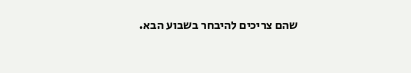שהם צריכים להיבחר בשבוע הבא.